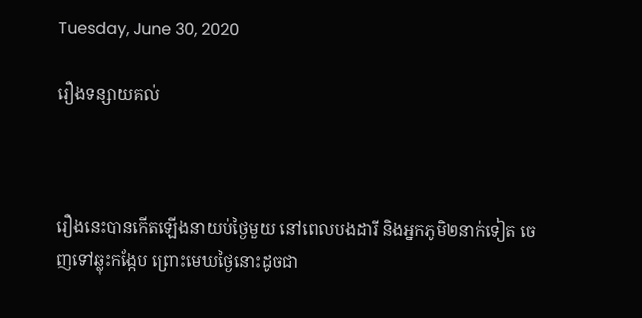Tuesday, June 30, 2020

រឿងទន្សាយគល់



រឿងនេះបានកើតឡើងនាយប់ថ្ងៃមួយ នៅពេលបងដារី និងអ្នកភូមិ២នាក់ទៀត ចេញទៅឆ្លុះកង្កែប ព្រោះមេឃថ្ងៃនោះដូចជា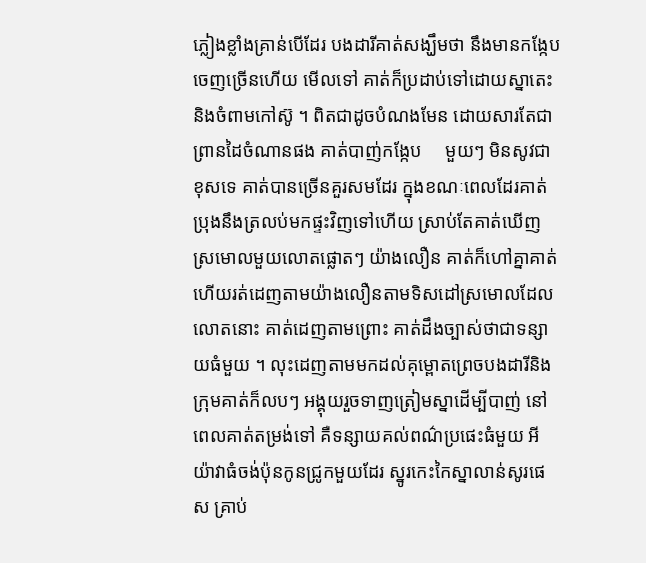ភ្លៀងខ្លាំងគ្រាន់បើដែរ បងដារីគាត់សង្ឃឹមថា នឹងមានកង្កែបចេញច្រើនហើយ មើលទៅ គាត់ក៏ប្រដាប់ទៅដោយស្នាតេះ និងចំពាមកៅស៊ូ ។ ពិតជាដូចបំណងមែន ដោយសារតែជាព្រានដៃចំណានផង គាត់បាញ់កង្កែប     មួយៗ មិនសូវជាខុសទេ គាត់បានច្រើនគួរសមដែរ ក្នុងខណៈពេលដែរគាត់ប្រុងនឹងត្រលប់មកផ្ទះវិញទៅហើយ ស្រាប់តែគាត់ឃើញស្រមោលមួយលោតផ្លោតៗ យ៉ាងលឿន គាត់ក៏ហៅគ្នាគាត់ហើយរត់ដេញតាមយ៉ាងលឿនតាមទិសដៅស្រមោលដែលលោតនោះ គាត់ដេញតាមព្រោះ គាត់ដឹងច្បាស់ថាជាទន្សាយធំមួយ ។ លុះដេញតាមមកដល់គុម្ពោតព្រេចបងដារីនិងក្រុមគាត់ក៏លបៗ អង្គុយរួចទាញត្រៀមស្នាដើម្បីបាញ់ នៅពេលគាត់តម្រង់ទៅ គឺទន្សាយគល់ពណ៌ប្រផេះធំមួយ អីយ៉ាវាធំចង់ប៉ុនកូនជ្រូកមួយដែរ ស្នូរកេះកៃស្នាលាន់សូរផេស គ្រាប់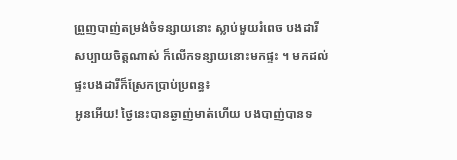ព្រួញបាញ់តម្រង់ចំទន្សាយនោះ ស្លាប់មួយរំពេច បងដារីសប្បាយចិត្តណាស់ ក៏លើកទន្សាយនោះមកផ្ទះ ។ មកដល់ផ្ទះបងដារីក៏ស្រែកប្រាប់ប្រពន្ធ៖
អូនអើយ! ថ្ងៃនេះបានឆ្ងាញ់មាត់ហើយ បងបាញ់បានទ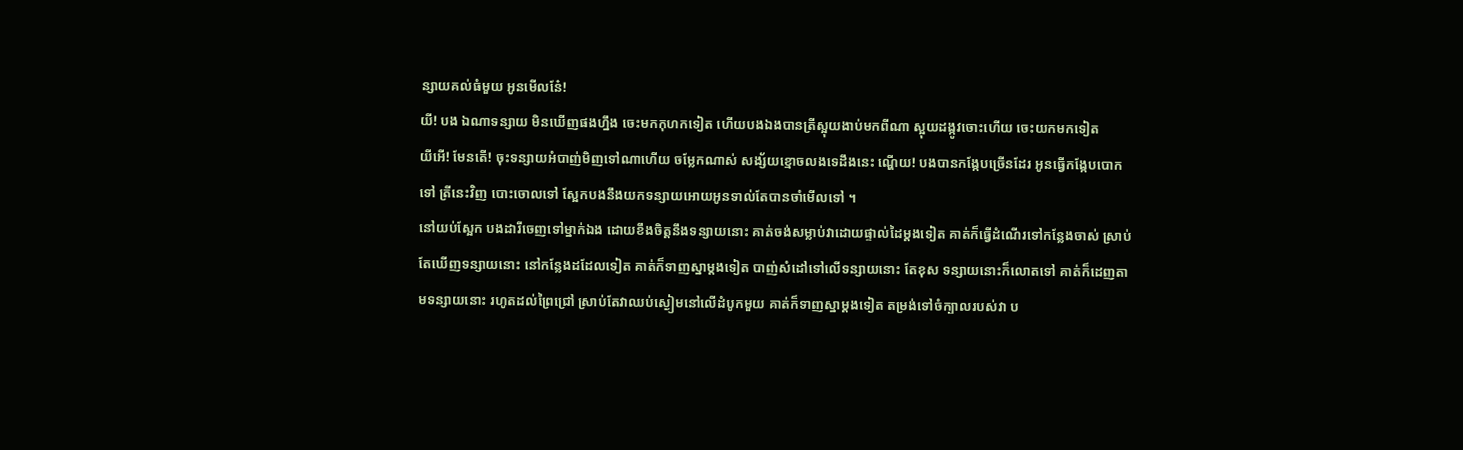ន្សាយគល់ធំមួយ អូនមើលនែ៎!
យី! បង ឯណាទន្សាយ មិនឃើញផងហ្នឹង ចេះមកកុហកទៀត ហើយបងឯងបានត្រីស្អុយងាប់មកពីណា ស្អុយដង្កូវចោះហើយ ចេះយកមកទៀត
យីអើ! មែនតើ! ចុះទន្សាយអំបាញ់មិញទៅណាហើយ ចម្លែកណាស់ សង្ស័យខ្មោចលងទេដឹងនេះ ណ្ហើយ! បងបានកង្កែបច្រើនដែរ អូនធ្វើកង្កែបបោកទៅ ត្រីនេះវិញ បោះចោលទៅ ស្អែកបងនឹងយកទន្សាយអោយអូនទាល់តែបានចាំមើលទៅ ។
នៅយប់ស្អែក បងដារីចេញទៅម្នាក់ឯង ដោយខឹងចិត្តនឹងទន្សាយនោះ គាត់ចង់សម្លាប់វាដោយផ្ទាល់ដៃម្ដងទៀត គាត់ក៏ធ្វើដំណើរទៅកន្លែងចាស់ ស្រាប់តែឃើញទន្សាយនោះ នៅកន្លែងដដែលទៀត គាត់ក៏ទាញស្នាម្ដងទៀត បាញ់សំដៅទៅលើទន្សាយនោះ តែខុស ទន្សាយនោះក៏លោតទៅ គាត់ក៏ដេញតាមទន្សាយនោះ រហូតដល់ព្រៃជ្រៅ ស្រាប់តែវាឈប់ស្ងៀមនៅលើដំបូកមួយ គាត់ក៏ទាញស្នាម្ដងទៀត តម្រង់ទៅចំក្បាលរបស់វា ប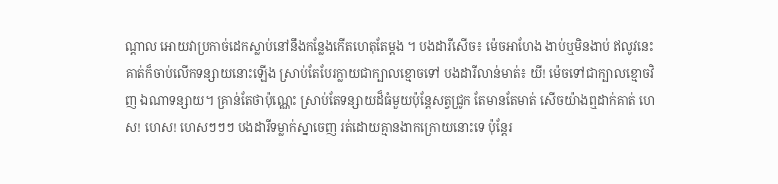ណ្ដាល អោយវាប្រកាច់ដេកស្លាប់នៅនឹងកន្លែងកើតហេតុតែម្ដង ។ បងដារីសើច៖ ម៉េចអាហែង ងាប់ឬមិនងាប់ ឥលូវនេះ គាត់ក៏ចាប់លើកទន្សាយនោះឡើង ស្រាប់តែបែរក្លាយជាក្បាលខ្មោចទៅ បងដារីលាន់មាត់៖ យី! ម៉េចទៅជាក្បាលខ្មោចវិញ ឯណាទន្សាយ។ គ្រាន់តែថាប៉ុណ្ណេះ ស្រាប់តែទន្សាយដ៏ធំមួយប៉ុន្ដែសត្វជ្រូក តែមានតែមាត់ សើចយ៉ាងឮដាក់គាត់ ហេស! ហេស! ហេសៗៗៗ បងដារីទម្លាក់ស្នាចេញ រត់ដោយគ្មានងាកក្រោយនោះទេ ប៉ុន្ដែរ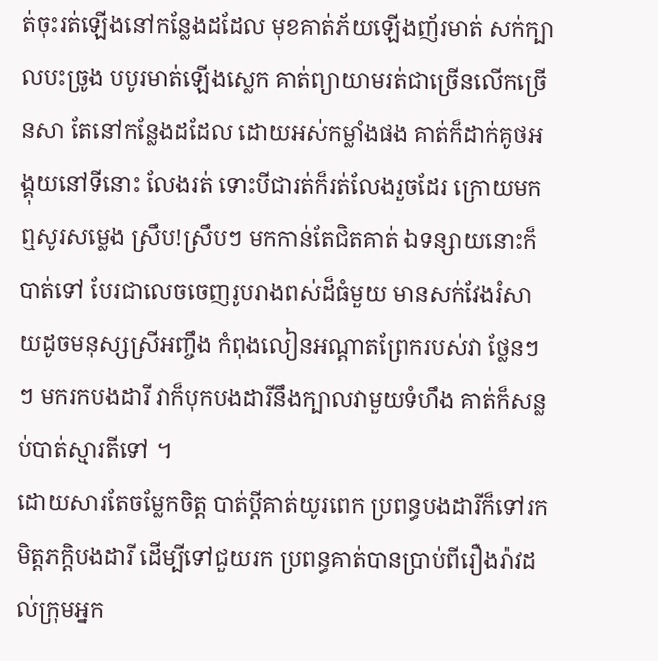ត់ចុះរត់ឡើងនៅកន្លែងដដែល មុខគាត់ភ័យឡើងញ័រមាត់ សក់ក្បាលបះច្រូង បបូរមាត់ឡើងស្លេក គាត់ព្យាយាមរត់ជាច្រើនលើកច្រើនសា តែនៅកន្លែងដដែល ដោយអស់កម្លាំងផង គាត់ក៏ដាក់គូថអង្គុយនៅទីនោះ លែងរត់ ទោះបីជារត់ក៏រត់លែងរួចដែរ ក្រោយមកឮសូរសម្លេង ស្រឹប!ស្រឹបៗ មកកាន់តែជិតគាត់ ឯទន្សាយនោះក៏បាត់ទៅ បែរជាលេចចេញរូបរាងពស់ដ៏ធំមួយ មានសក់វែងរំសាយដូចមនុស្សស្រីអញ្ចឹង កំពុងលៀនអណ្ដាតព្រែករបស់វា ថ្លែនៗៗ មករកបងដារី វាក៏បុកបងដារីនឹងក្បាលវាមួយទំហឹង គាត់ក៏សន្លប់បាត់ស្មារតីទៅ ។
ដោយសារតែចម្លែកចិត្ត បាត់ប្ដីគាត់យូរពេក ប្រពន្ធបងដារីក៏ទៅរកមិត្តភក្ដិបងដារី ដើម្បីទៅជួយរក ប្រពន្ធគាត់បានប្រាប់ពីរឿងរ៉ាវដល់ក្រុមអ្នក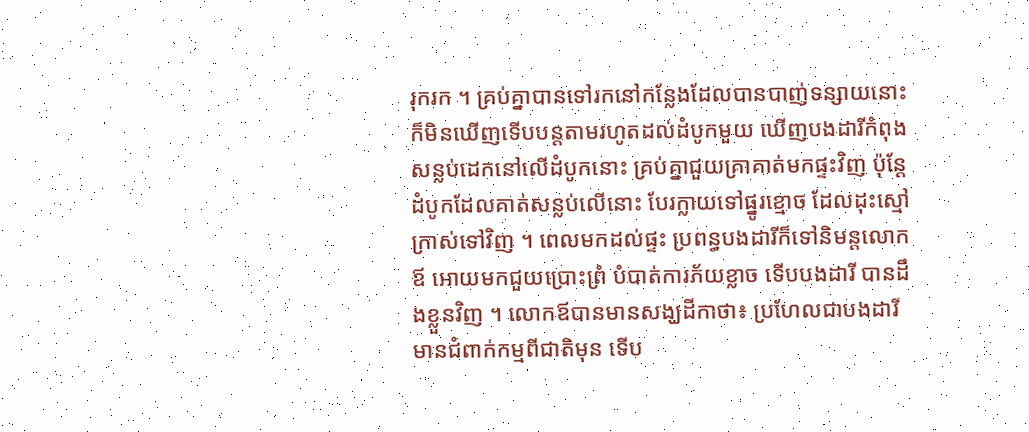រុករក ។ គ្រប់គ្នាបានទៅរកនៅកន្លែងដែលបានបាញ់ទន្សាយនោះ ក៏មិនឃើញទើបបន្ដតាមរហូតដល់ដំបូកមួយ ឃើញបងដារីកំពុងសន្លប់ដេកនៅលើដំបូកនោះ គ្រប់គ្នាជួយគ្រាគាត់មកផ្ទះវិញ ប៉ុន្ដែដំបូកដែលគាត់សន្លប់លើនោះ បែរក្លាយទៅផ្នូរខ្មោច ដែលដុះស្មៅក្រាស់ទៅវិញ ។ ពេលមកដល់ផ្ទះ ប្រពន្ធបងដារីក៏ទៅនិមន្ដលោកឪ អោយមកជួយប្រោះព្រំ បំបាត់ការភ័យខ្លាច ទើបបងដារី បានដឹងខ្លួនវិញ ។ លោកឪបានមានសង្ឃដីកាថា៖ ប្រហែលជាបងដារីមានជំពាក់កម្មពីជាតិមុន ទើប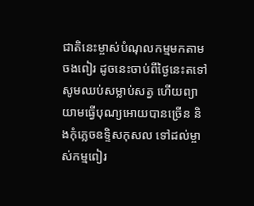ជាតិនេះម្ចាស់បំណុលកម្មមកតាមចងពៀរ ដូចនេះចាប់ពីថ្ងៃនេះតទៅ សូមឈប់សម្លាប់សត្វ ហើយព្យាយាមធ្វើបុណ្យអោយបានច្រើន និងកុំភ្លេចឧទ្ទិសកុសល ទៅដល់ម្ចាស់កម្មពៀរ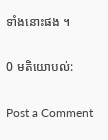ទាំងនោះផង ។

0 មតិយោបល់:

Post a Comment